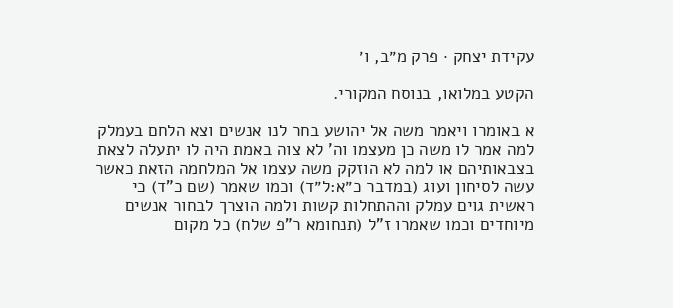עקידת יצחק · פרק מ״ב, ו׳

הקטע במלואו, בנוסח המקורי.

א באומרו ויאמר משה אל יהושע בחר לנו אנשים וצא הלחם בעמלק למה אמר לו משה כן מעצמו וה' לא צוה באמת היה לו יתעלה לצאת בצבאותיהם או למה לא הוזקק משה עצמו אל המלחמה הזאת כאשר עשה לסיחון ועוג (במדבר כ״א:ל״ד) וכמו שאמר (שם כ"ד) כי ראשית גוים עמלק וההתחלות קשות ולמה הוצרך לבחור אנשים מיוחדים וכמו שאמרו ז"ל (תנחומא ר"פ שלח) כל מקום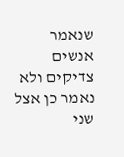שנאמר אנשים צדיקים ולא נאמר כן אצל שני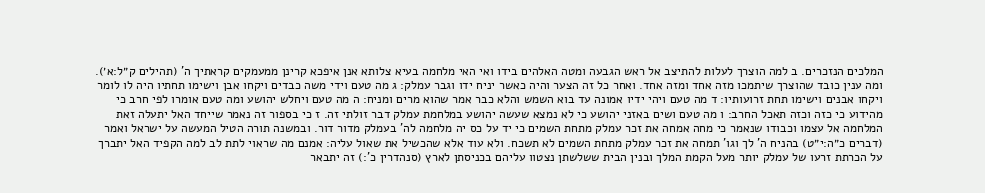המלכים הנזכרים. ב למה הוצרך לעלות להתיצב אל ראש הגבעה ומטה האלהים בידו ואי האי מלחמה בעיא צלותא אנן איפכא קרינן ממעמקים קראתיך ה' (תהילים ק״ל:א׳). ומה ענין כובד שהוצרך שיתמכו מזה אחד ומזה אחד. ואחר כל זה הצער והיה כאשר יניח ידו וגבר עמלק: ג מה טעם וידי משה כבדים ויקחו אבן וישימו תחתיו היה לו לומר ויקחו אבנים וישימו תחת זרועותיו: ד מה טעם ויהי ידיו אמונה עד בוא השמש והלא כבר אמר שהוא מרים ומניח: ה מה טעם ויחלש יהושע ומה טעם אומרו לפי חרב כי מהידוע כי כזה וכזה תאכל החרב: ו מה טעם ושים באזני יהושע כי לא נמצא שעשה יהושע במלחמת עמלק דבר זולתי זה. ז כי בספור זה נאמר שייחד האל יתעלה זאת המלחמה אל עצמו וכבודו שנאמר כי מחה אמחה את זכר עמלק מתחת השמים כי יד על כס יה מלחמה לה' בעמלק מדור דור. ובמשנה תורה הטיל המעשה על ישראל ואמר (דברים כ״ה:י״ט) בהניח ה' לך וגו' תמחה את זכר עמלק מתחת השמים לא תשכח. ולא עוד אלא שהכשיל את שאול עליה: אמנם מה שראוי לתת לב למה הקפיד האל יתברך על הכרתת זרעו של עמלק יותר מעל הקמת המלך ובנין הבית ששלשתן נצטוו עליהם בכניסתן לארץ (סנהדרין כ':) זה יתבאר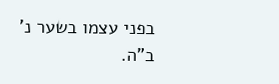בפני עצמו בשער נ' ב"ה.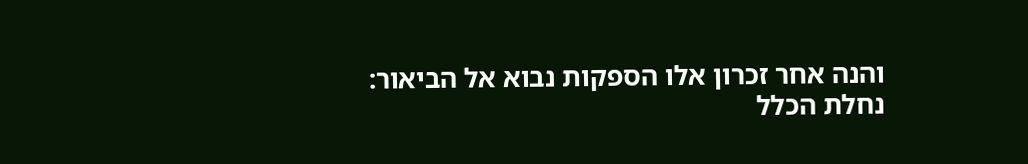והנה אחר זכרון אלו הספקות נבוא אל הביאור:
נחלת הכלל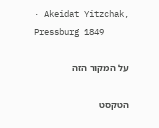· Akeidat Yitzchak, Pressburg 1849

על המקור הזה

הטקסט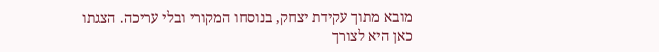מובא מתוך עקידת יצחק, בנוסחו המקורי ובלי עריכה. הצגתו כאן היא לצורך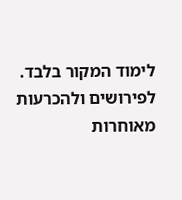לימוד המקור בלבד. לפירושים ולהכרעות מאוחרות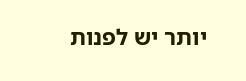יותר יש לפנות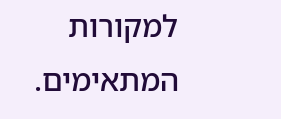למקורות המתאימים.